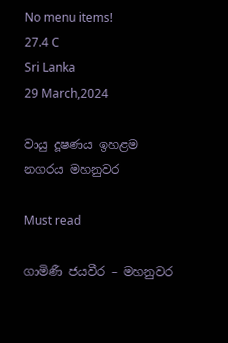No menu items!
27.4 C
Sri Lanka
29 March,2024

වායු දූෂණය ඉහළම නගරය මහනුවර

Must read

ගාමිණී ජයවීර – මහනුවර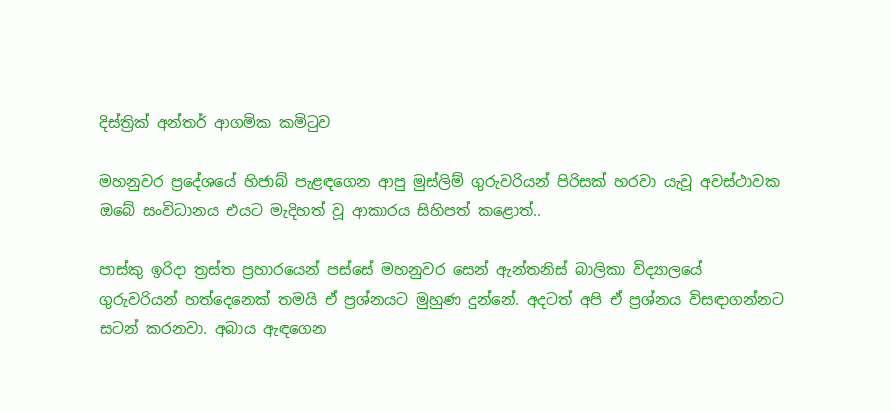දිස්ත්‍රික් අන්තර් ආගමික කමිටුව

මහනුවර ප්‍රදේශයේ හිජාබ් පැළඳගෙන ආපු මුස්ලිම් ගුරුවරියන් පිරිසක් හරවා යැවූ අවස්ථාවක ඔබේ සංවිධානය එයට මැදිහත් වූ ආකාරය සිහිපත් කළොත්..

පාස්කු ඉරිදා ත්‍රස්ත ප්‍රහාරයෙන් පස්සේ මහනුවර සෙන් ඇන්තනිස් බාලිකා විද්‍යාලයේ ගුරුවරියන් හත්දෙනෙක් තමයි ඒ ප්‍රශ්නයට මුහුණ දුන්නේ. අදටත් අපි ඒ ප්‍රශ්නය විසඳාගන්නට සටන් කරනවා. අබාය ඇඳගෙන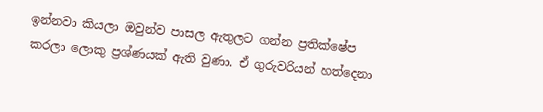ඉන්නවා කියලා ඔවුන්ව පාසල ඇතුලට ගන්න ප්‍රතික්ෂේප කරලා ලොකු ප්‍රශ්ණයක් ඇති වුණා. ඒ ගුරුවරියන් හත්දෙනා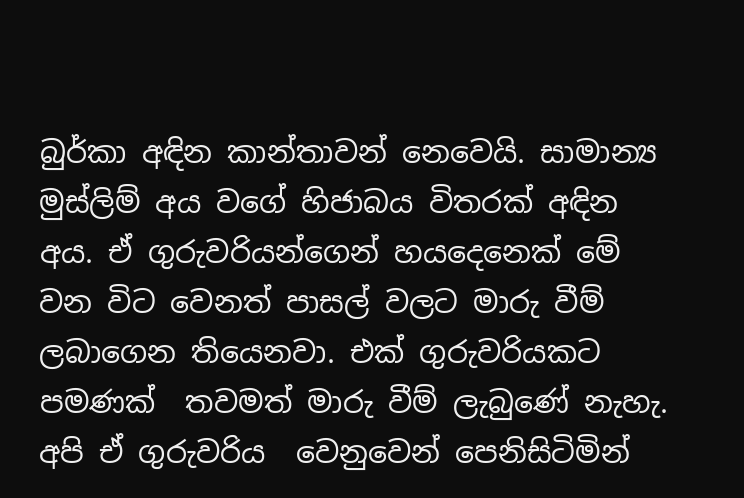බුර්කා අඳින කාන්තාවන් නෙවෙයි. සාමාන්‍ය  මුස්ලිම් අය වගේ හිජාබය විතරක් අඳින අය. ඒ ගුරුවරියන්ගෙන් හයදෙනෙක් මේ වන විට වෙනත් පාසල් වලට මාරු වීම් ලබාගෙන තියෙනවා. එක් ගුරුවරියකට පමණක්  තවමත් මාරු වීම් ලැබුණේ නැහැ. අපි ඒ ගුරුවරිය  වෙනුවෙන් පෙනිසිටිමින්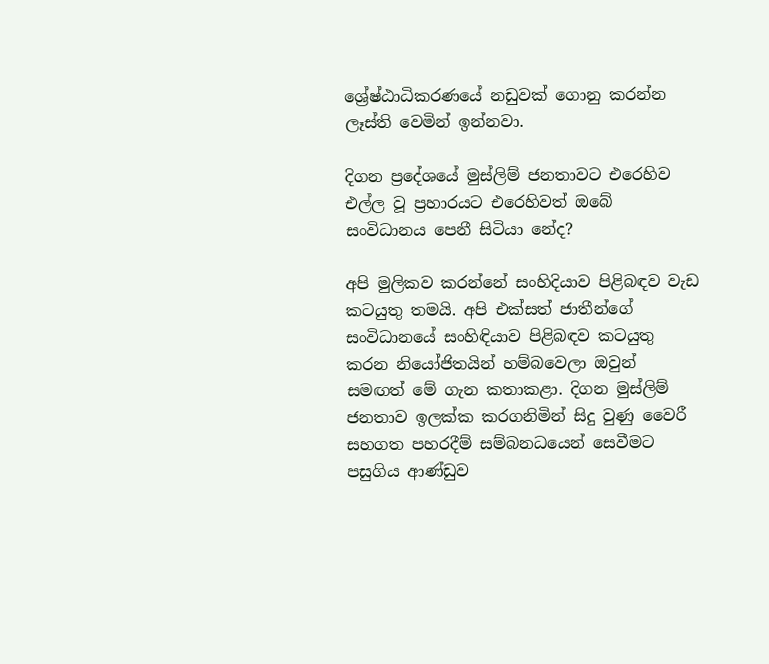ශ්‍රේෂ්ඨාධිකරණයේ නඩුවක් ගොනු කරන්න ලෑස්ති වෙමින් ඉන්නවා.

දිගන ප්‍රදේශයේ මුස්ලිම් ජනතාවට එරෙහිව එල්ල වූ ප්‍රහාරයට එරෙහිවත් ඔබේ සංවිධානය පෙනී සිටියා නේද?

අපි මුලිකව කරන්නේ සංහිදියාව පිළිබඳව වැඩ කටයුතු තමයි. අපි එක්සත් ජාතීන්ගේ සංවිධානයේ සංහිඳියාව පිළිබඳව කටයුතු කරන නියෝජිතයින් හම්බවෙලා ඔවුන් සමඟත් මේ ගැන කතාකළා. දිගන මුස්ලිම් ජනතාව ඉලක්ක කරගනිමින් සිදු වුණු වෛරී සහගත පහරදීම් සම්බනධයෙන් සෙවීමට පසුගිය ආණ්ඩුව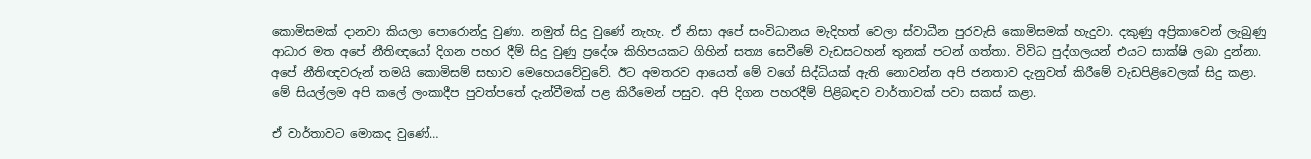කොමිසමක් දානවා කියලා පොරොන්දු වුණා. නමුත් සිදු වුණේ නැහැ. ඒ නිසා අපේ සංවිධානය මැදිහත් වෙලා ස්වාධීන පුරවැසි කොමිසමක් හැදුවා. දකුණු අප්‍රිකාවෙන් ලැබුණු ආධාර මත අපේ නීතිඥයෝ දිගන පහර දීම් සිදු වුණු ප්‍රදේශ කිහිපයකට ගිහින් සත්‍ය සෙවීමේ වැඩසටහන් තුනක් පටන් ගත්තා. විවිධ පුද්ගලයන් එයට සාක්ෂි ලබා දුන්නා. අපේ නීතිඥවරුන් තමයි කොමිසම් සභාව මෙහෙයවේවුවේ. ඊට අමතරව ආයෙත් මේ වගේ සිද්ධියක් ඇති නොවන්න අපි ජනතාව දැනුවත් කිරීමේ වැඩපිළිවෙලක් සිදු කළා. මේ සියල්ලම අපි කලේ ලංකාදීප පුවත්පතේ දැන්වීමක් පළ කිරීමෙන් පසුව. අපි දිගන පහරදීම් පිළිබඳව වාර්තාවක් පවා සකස් කළා.

ඒ වාර්තාවට මොකද වුණේ…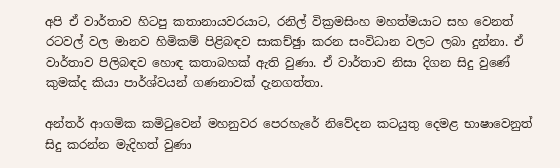අපි ඒ වාර්තාව හිටපු කතානායවරයාට, රනිල් වික්‍රමසිංහ මහත්මයාට සහ වෙනත් රටවල් වල මානව හිමිකම් පිළිබඳව සාකච්ඡුා කරන සංවිධාන වලට ලබා දුන්නා. ඒ වාර්තාව පිලිබඳව හොඳ කතාබහක් ඇති වුණා. ඒ වාර්තාව නිසා දිගන සිදු වුණේ කුමක්ද කියා පාර්ශ්වයන් ගණනාවක් දැනගත්තා.

අන්තර් ආගමික කමිටුවෙන් මහනුවර පෙරහැරේ නිවේදන කටයුතු දෙමළ භාෂාවෙනුත් සිදු කරන්න මැදිහත් වුණා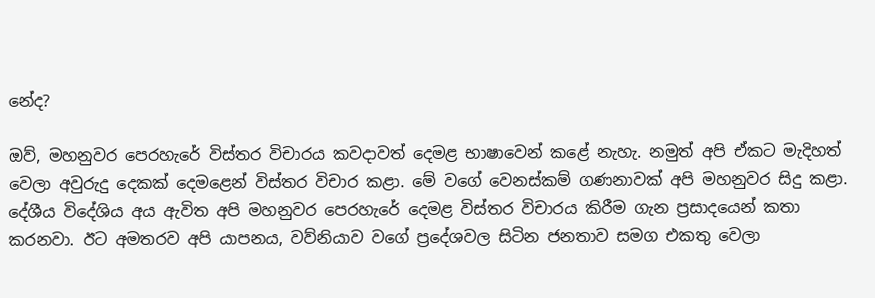නේද?

ඔව්, මහනුවර පෙරහැරේ විස්තර විචාරය කවදාවත් දෙමළ භාෂාවෙන් කළේ නැහැ. නමුත් අපි ඒකට මැදිහත් වෙලා අවුරුදු දෙකක් දෙමළෙන් විස්තර විචාර කළා. මේ වගේ වෙනස්කම් ගණනාවක් අපි මහනුවර සිදු කළා. දේශීය විදේශිය අය ඇවිත අපි මහනුවර පෙරහැරේ දෙමළ විස්තර විචාරය කිරීම ගැන ප්‍රසාදයෙන් කතා කරනවා. ඊට අමතරව අපි යාපනය, වව්නියාව වගේ ප්‍රදේශවල සිටින ජනතාව සමග එකතු වෙලා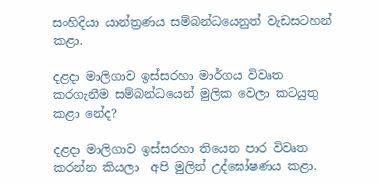සංහිදියා යාන්ත්‍රණය සම්බන්ධයෙනුත් වැඩසටහන් කළා.

දළදා මාලිගාව ඉස්සරහා මාර්ගය විවෘත කරගැනීම සම්බන්ධයෙන් මුලික වෙලා කටයුතු කළා නේද?

දළදා මාලිගාව ඉස්සරහා තියෙන පාර විවෘත කරන්න කියලා  අපි මුලින් උද්ඝෝෂණය කළා.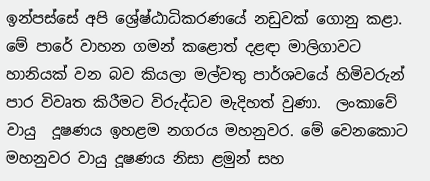ඉන්පස්සේ අපි ශ්‍රේෂ්ඨාධිකරණයේ නඩුවක් ගොනු කළා. මේ පාරේ වාහන ගමන් කළොත් දළඳා මාලිගාවට හානියක් වන බව කියලා මල්වතු පාර්ශවයේ හිමිවරුන් පාර විවෘත කිරීමට විරුද්ධව මැදිහත් වුණා.  ලංකාවේ වායු  දූෂණය ඉහළම නගරය මහනුවර. මේ වෙනකොට මහනුවර වායු දූෂණය නිසා ළමුන් සහ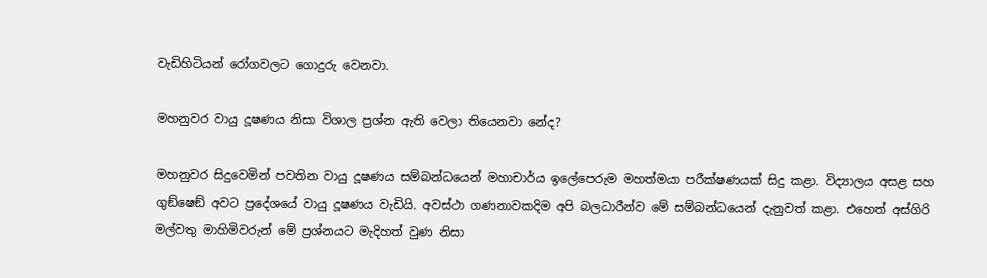වැඩිහිටියන් රෝගවලට ගොදුරු වෙනවා.

මහනුවර වායු දූෂණය නිසා විශාල ප්‍රශ්න ඇති වෙලා තියෙනවා නේද?

මහනුවර සිදුවෙමින් පවතින වායු දූෂණය සම්බන්ධයෙන් මහාචාර්ය ඉලේපෙරුම මහත්මයා පරීක්ෂණයක් සිදු කළා. විද්‍යාලය අසළ සහ ගුඞ්ෂෙඞ් අවට ප්‍රදේශයේ වායු දූෂණය වැඩියි. අවස්ථා ගණනාවකදිම අපි බලධාරීන්ව මේ සම්බන්ධයෙන් දැනුවත් කළා. එහෙත් අස්ගිරි මල්වතු මාහිමිවරුන් මේ ප්‍රශ්නයට මැදිහත් වුණ නිසා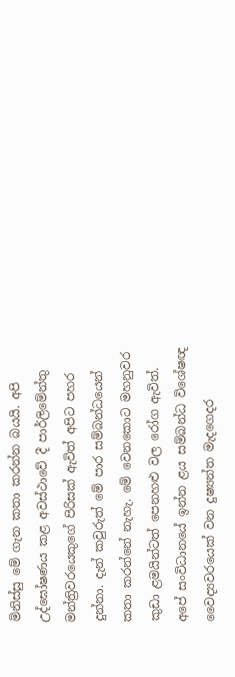මිනිස්සු මේ ගැන කතා කරන්න බයයි. අපි උද්ඝෝෂණය කළ අවස්ථාවේ දී පාර්ලිමේන්තු මන්ත්‍රිවරයෙකුගේ පිරිසක් ඇවිත් අපිට පහර දුන්නා. දැන් කවුරුත් මේ පාර සම්බන්ධයෙන් කතා කරන්නේ නැහැ. මේ වෙනකොට මහනුවර කුඩා ළමයින්ටත් පෙනහළු වල රෝග ඇවිත්. අපේ සංවිධානයේ ඉන්න ළය සම්බන්ධ විශේෂඥ වෛද්‍යවරයෙක් වන දුෂ්‍යන්ත මැදගෙදර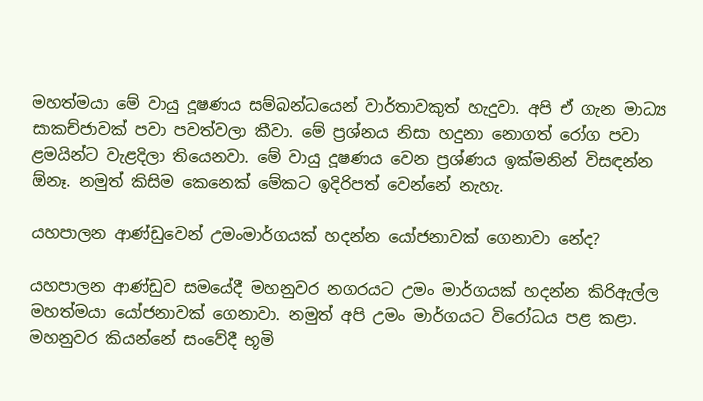මහත්මයා මේ වායු දූෂණය සම්බන්ධයෙන් වාර්තාවකුත් හැදුවා. අපි ඒ ගැන මාධ්‍ය සාකච්ජාවක් පවා පවත්වලා කීවා. මේ ප්‍රශ්නය නිසා හදුනා නොගත් රෝග පවා ළමයින්ට වැළදිලා තියෙනවා. මේ වායු දූෂණය වෙන ප්‍රශ්ණය ඉක්මනින් විසඳන්න  ඕනෑ. නමුත් කිසිම කෙනෙක් මේකට ඉදිරිපත් වෙන්නේ නැහැ.

යහපාලන ආණ්ඩුවෙන් උමංමාර්ගයක් හදන්න යෝජනාවක් ගෙනාවා නේද?

යහපාලන ආණ්ඩුව සමයේදී මහනුවර නගරයට උමං මාර්ගයක් හදන්න කිරිඇල්ල මහත්මයා යෝජනාවක් ගෙනාවා. නමුත් අපි උමං මාර්ගයට විරෝධය පළ කළා. මහනුවර කියන්නේ සංවේදී භූමි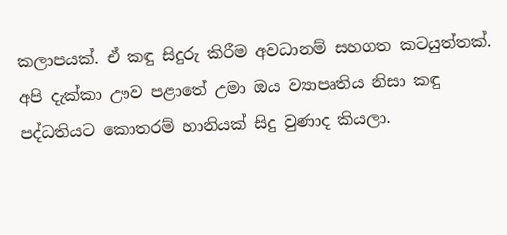කලාපයක්. ඒ කඳු සිදුරු කිරීම අවධානම් සහගත කටයුත්තක්. අපි දැක්කා ඌව පළාතේ උමා ඔය ව්‍යාපෘතිය නිසා කඳු පද්ධතියට කොතරම් හානියක් සිදු වුණාද කියලා.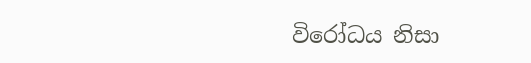විරෝධය නිසා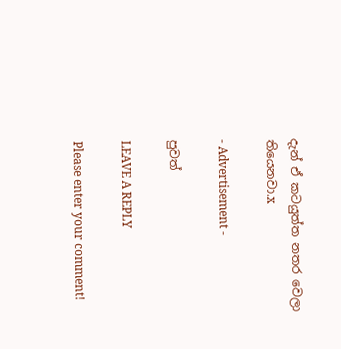දැන් ඒ කටයුත්ත නතර වෙලා තියෙනවා.x

- Advertisement -

පුවත්

LEAVE A REPLY

Please enter your comment!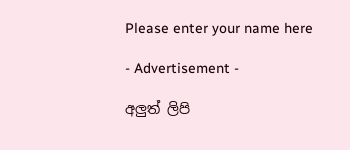Please enter your name here

- Advertisement -

අලුත් ලිපි